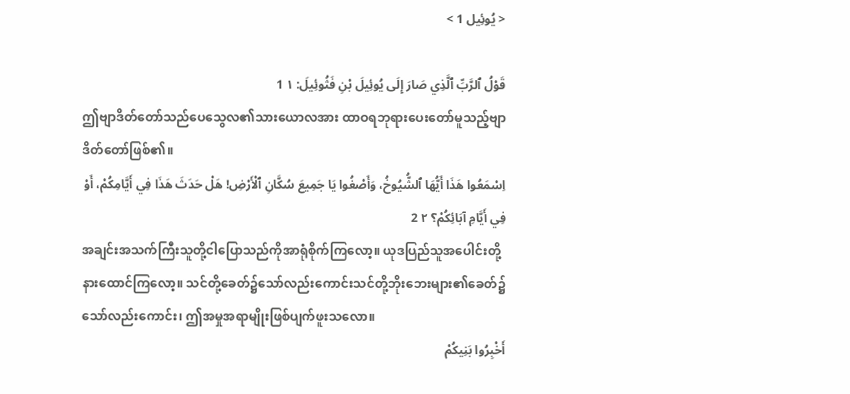< يُوئِيل 1 >

قَوْلُ ٱلرَّبِّ ٱلَّذِي صَارَ إِلَى يُوئِيلَ بْنِ فَثُوئِيلَ: ١ 1
ဤဗျာဒိတ်တော်သည်ပေသွေလ၏သားယောလအား ထာဝရဘုရားပေးတော်မူသည့်ဗျာဒိတ်တော်ဖြစ်၏။
اِسْمَعُوا هَذَا أَيُّهَا ٱلشُّيُوخُ، وَأَصْغُوا يَا جَمِيعَ سُكَّانِ ٱلْأَرْضِ! هَلْ حَدَثَ هَذَا فِي أَيَّامِكُمْ، أَوْ فِي أَيَّامِ آبَائِكُمْ؟ ٢ 2
အချင်းအသက်ကြီးသူတို့ငါပြောသည်ကိုအာရုံစိုက်ကြလော့။ ယုဒပြည်သူအပေါင်းတို့နားထောင်ကြလော့။ သင်တို့ခေတ်၌သော်လည်းကောင်းသင်တို့ဘိုးဘေးများ၏ခေတ်၌သော်လည်းကောင်း၊ ဤအမှုအရာမျိုးဖြစ်ပျက်ဖူးသလော။
أَخْبِرُوا بَنِيكُمْ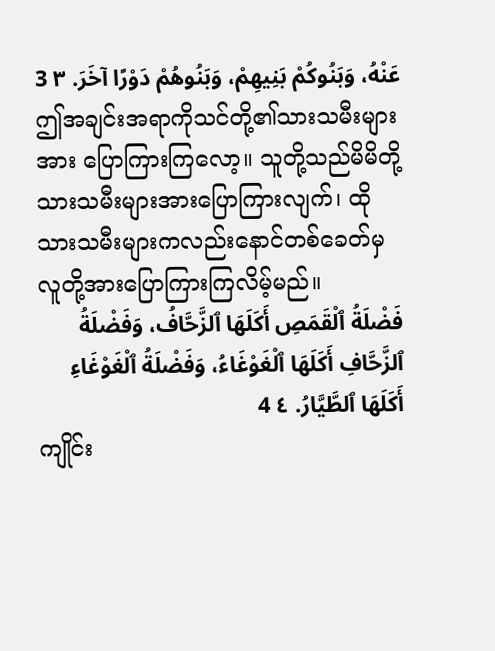عَنْهُ، وَبَنُوكُمْ بَنِيهِمْ، وَبَنُوهُمْ دَوْرًا آخَرَ. ٣ 3
ဤအချင်းအရာကိုသင်တို့၏သားသမီးများအား ပြောကြားကြလော့။ သူတို့သည်မိမိတို့သားသမီးများအားပြောကြားလျက်၊ ထိုသားသမီးများကလည်းနောင်တစ်ခေတ်မှလူတို့အားပြောကြားကြလိမ့်မည်။
فَضْلَةُ ٱلْقَمَصِ أَكَلَهَا ٱلزَّحَّافُ، وَفَضْلَةُ ٱلزَّحَّافِ أَكَلَهَا ٱلْغَوْغَاءُ، وَفَضْلَةُ ٱلْغَوْغَاءِ أَكَلَهَا ٱلطَّيَّارُ. ٤ 4
ကျိုင်း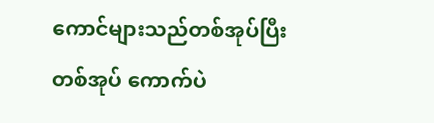ကောင်များသည်တစ်အုပ်ပြီးတစ်အုပ် ကောက်ပဲ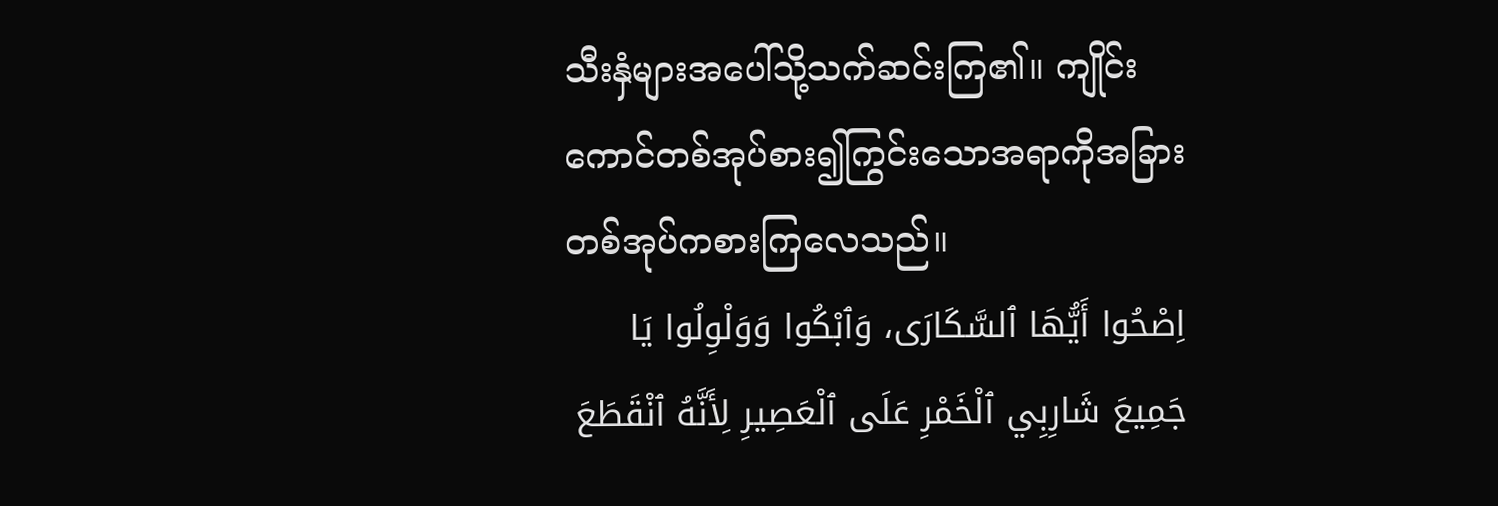သီးနှံများအပေါ်သို့သက်ဆင်းကြ၏။ ကျိုင်းကောင်တစ်အုပ်စား၍ကြွင်းသောအရာကိုအခြားတစ်အုပ်ကစားကြလေသည်။
اِصْحُوا أَيُّهَا ٱلسَّكَارَى، وَٱبْكُوا وَوَلْوِلُوا يَا جَمِيعَ شَارِبِي ٱلْخَمْرِ عَلَى ٱلْعَصِيرِ لِأَنَّهُ ٱنْقَطَعَ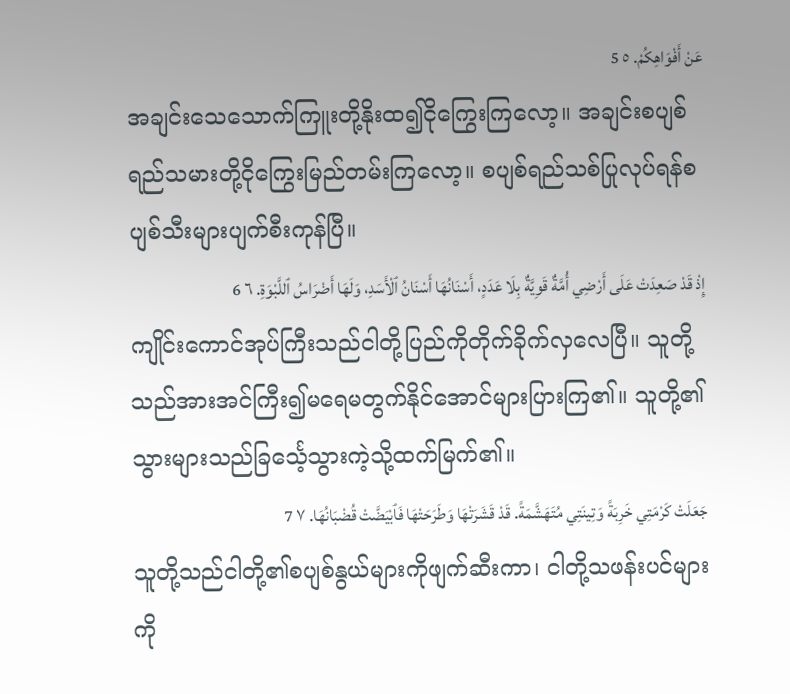عَنْ أَفْوَاهِكُمْ. ٥ 5
အချင်းသေသောက်ကြူးတို့နိုးထ၍ငိုကြွေးကြလော့။ အချင်းစပျစ်ရည်သမားတို့ငိုကြွေးမြည်တမ်းကြလော့။ စပျစ်ရည်သစ်ပြုလုပ်ရန်စပျစ်သီးများပျက်စီးကုန်ပြီ။
إِذْ قَدْ صَعِدَتْ عَلَى أَرْضِي أُمَّةٌ قَوِيَّةٌ بِلَا عَدَدٍ، أَسْنَانُهَا أَسْنَانُ ٱلْأَسَدِ، وَلَهَا أَضْرَاسُ ٱللَّبْوَةِ. ٦ 6
ကျိုင်းကောင်အုပ်ကြီးသည်ငါတို့ပြည်ကိုတိုက်ခိုက်လှလေပြီ။ သူတို့သည်အားအင်ကြီး၍မရေမတွက်နိုင်အောင်များပြားကြ၏။ သူတို့၏သွားများသည်ခြင်္သေ့သွားကဲ့သို့ထက်မြက်၏။
جَعَلَتْ كَرْمَتِي خَرِبَةً وَتِينَتِي مُتَهَشَّمَةً. قَدْ قَشَرَتْهَا وَطَرَحَتْهَا فَٱبْيَضَّتْ قُضْبَانُهَا. ٧ 7
သူတို့သည်ငါတို့၏စပျစ်နွယ်များကိုဖျက်ဆီးကာ၊ ငါတို့သဖန်းပင်များကို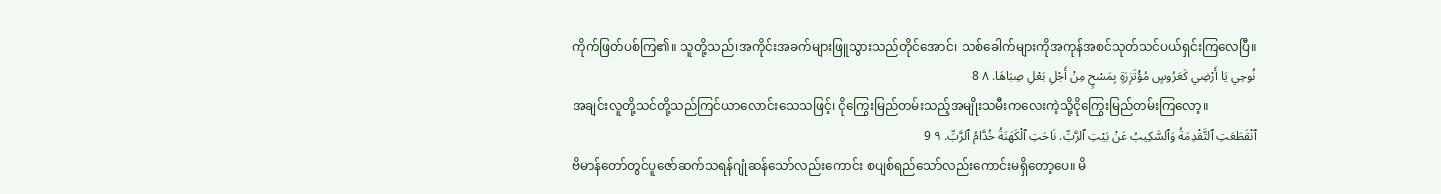ကိုက်ဖြတ်ပစ်ကြ၏။ သူတို့သည်၊အကိုင်းအခက်များဖြူသွားသည်တိုင်အောင်၊ သစ်ခေါက်များကိုအကုန်အစင်သုတ်သင်ပယ်ရှင်းကြလေပြီ။
نُوحِي يَا أَرْضِي كَعَرُوسٍ مُؤْتَزِرَةٍ بِمَسْحٍ مِنْ أَجْلِ بَعْلِ صِبَاهَا. ٨ 8
အချင်းလူတို့သင်တို့သည်ကြင်ယာလောင်းသေသဖြင့်၊ ငိုကြွေးမြည်တမ်းသည့်အမျိုးသမီးကလေးကဲ့သို့ငိုကြွေးမြည်တမ်းကြလော့။
ٱنْقَطَعَتِ ٱلتَّقْدِمَةُ وَٱلسَّكِيبُ عَنْ بَيْتِ ٱلرَّبِّ. نَاحَتِ ٱلْكَهَنَةُ خُدَّامُ ٱلرَّبِّ. ٩ 9
ဗိမာန်တော်တွင်ပူဇော်ဆက်သရန်ဂျုံဆန်သော်လည်းကောင်း စပျစ်ရည်သော်လည်းကောင်းမရှိတော့ပေ။ မိ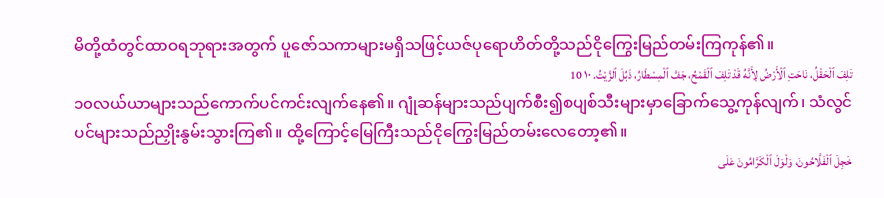မိတို့ထံတွင်ထာဝရဘုရားအတွက် ပူဇော်သကာများမရှိသဖြင့်ယဇ်ပုရောဟိတ်တို့သည်ငိုကြွေးမြည်တမ်းကြကုန်၏။
تَلِفَ ٱلْحَقْلُ، نَاحَتِ ٱلْأَرْضُ لِأَنَّهُ قَدْ تَلِفَ ٱلْقَمْحُ، جَفَّ ٱلْمِسْطَارُ، ذَبُلَ ٱلزَّيْتُ. ١٠ 10
၁၀လယ်ယာများသည်ကောက်ပင်ကင်းလျက်နေ၏။ ဂျုံဆန်များသည်ပျက်စီး၍စပျစ်သီးများမှာခြောက်သွေ့ကုန်လျက်၊ သံလွင်ပင်များသည်ညှိုးနွမ်းသွားကြ၏။ ထို့ကြောင့်မြေကြီးသည်ငိုကြွေးမြည်တမ်းလေတော့၏။
خَجِلَ ٱلْفَلَّاحُونَ، وَلْوَلَ ٱلْكَرَّامُونَ عَلَى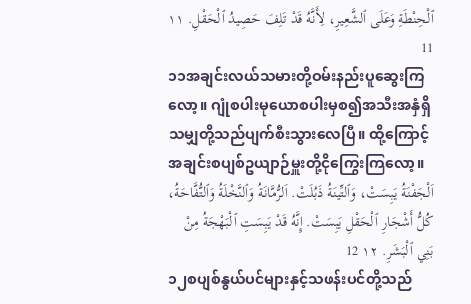ٱلْحِنْطَةِ وَعَلَى ٱلشَّعِيرِ، لِأَنَّهُ قَدْ تَلِفَ حَصِيدُ ٱلْحَقْلِ. ١١ 11
၁၁အချင်းလယ်သမားတို့ဝမ်းနည်းပူဆွေးကြလော့။ ဂျုံစပါးမုယောစပါးမှစ၍အသီးအနှံရှိသမျှတို့သည်ပျက်စီးသွားလေပြီ။ ထို့ကြောင့်အချင်းစပျစ်ဥယျာဉ်မှူးတို့ငိုကြွေးကြလော့။
اَلْجَفْنَةُ يَبِسَتْ، وَٱلتِّينَةُ ذَبُلَتْ. اَلرُّمَّانَةُ وَٱلنَّخْلَةُ وَٱلتُّفَّاحَةُ، كُلُّ أَشْجَارِ ٱلْحَقْلِ يَبِسَتْ. إِنَّهُ قَدْ يَبِسَتِ ٱلْبَهْجَةُ مِنْ بَنِي ٱلْبَشَرِ. ١٢ 12
၁၂စပျစ်နွယ်ပင်များနှင့်သဖန်းပင်တို့သည်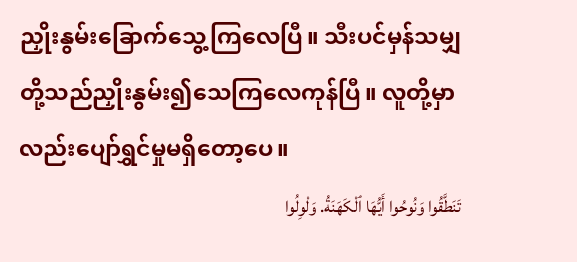ညှိုးနွမ်းခြောက်သွေ့ကြလေပြီ။ သီးပင်မှန်သမျှတို့သည်ညှိုးနွမ်း၍သေကြလေကုန်ပြီ။ လူတို့မှာလည်းပျော်ရွှင်မှုမရှိတော့ပေ။
تَنَطَّقُوا وَنُوحُوا أَيُّهَا ٱلْكَهَنَةُ. وَلْوِلُوا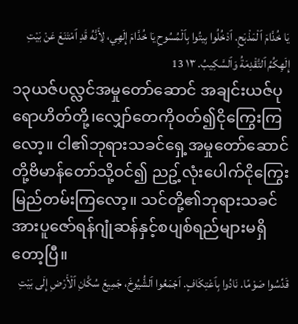يَا خُدَّامَ ٱلْمَذْبَحِ. ٱدْخُلُوا بِيتُوا بِٱلْمُسُوحِ يَا خُدَّامَ إِلَهِي، لِأَنَّهُ قَدِ ٱمْتَنَعَ عَنْ بَيْتِ إِلَهِكُمُ ٱلتَّقْدِمَةُ وَٱلسَّكِيبُ. ١٣ 13
၁၃ယဇ်ပလ္လင်အမှုတော်ဆောင် အချင်းယဇ်ပုရောဟိတ်တို့၊လျှော်တေကိုဝတ်၍ငိုကြွေးကြလော့။ ငါ၏ဘုရားသခင်ရှေ့အမှုတော်ဆောင်တို့ဗိမာန်တော်သို့ဝင်၍ ညဥ့်လုံးပေါက်ငိုကြွေးမြည်တမ်းကြလော့။ သင်တို့၏ဘုရားသခင်အားပူဇော်ရန်ဂျုံဆန်နှင့်စပျစ်ရည်များမရှိတော့ပြီ။
قَدِّسُوا صَوْمًا. نَادُوا بِٱعْتِكَافٍ. ٱجْمَعُوا ٱلشُّيُوخَ، جَمِيعَ سُكَّانِ ٱلْأَرْضِ إِلَى بَيْتِ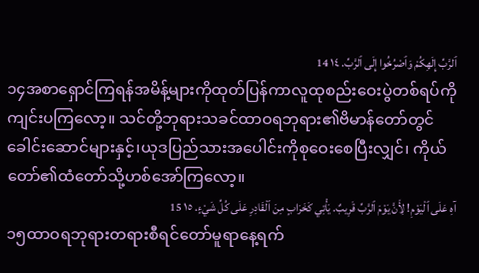ٱلرَّبِّ إِلَهِكُمْ وَٱصْرُخُوا إِلَى ٱلرَّبِّ. ١٤ 14
၁၄အစာရှောင်ကြရန်အမိန့်များကိုထုတ်ပြန်ကာလူထုစည်းဝေးပွဲတစ်ရပ်ကိုကျင်းပကြလော့။ သင်တို့ဘုရားသခင်ထာဝရဘုရား၏ဗိမာန်တော်တွင် ခေါင်းဆောင်များနှင့်၊ယုဒပြည်သားအပေါင်းကိုစုဝေးစေပြီးလျှင်၊ ကိုယ်တော်၏ထံတော်သို့ဟစ်အော်ကြလော့။
آهِ عَلَى ٱلْيَوْمِ! لِأَنَّ يَوْمَ ٱلرَّبِّ قَرِيبٌ. يَأْتِي كَخَرَابٍ مِنَ ٱلْقَادِرِ عَلَى كُلِّ شَيْءٍ. ١٥ 15
၁၅ထာဝရဘုရားတရားစီရင်တော်မူရာနေ့ရက်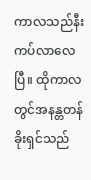ကာလသည်နီးကပ်လာလေပြီ။ ထိုကာလတွင်အနန္တတန်ခိုးရှင်သည်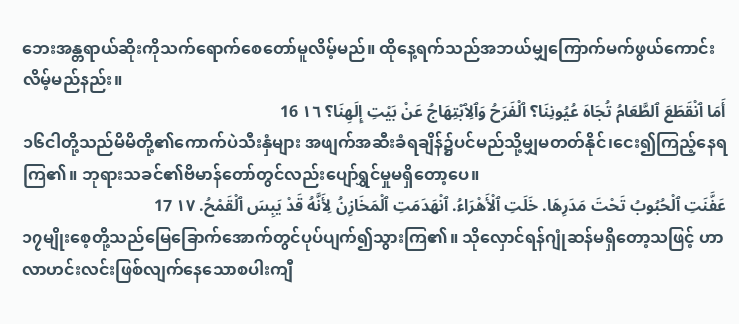ဘေးအန္တရာယ်ဆိုးကိုသက်ရောက်စေတော်မူလိမ့်မည်။ ထိုနေ့ရက်သည်အဘယ်မျှကြောက်မက်ဖွယ်ကောင်းလိမ့်မည်နည်း။
أَمَا ٱنْقَطَعَ ٱلطَّعَامُ تُجَاهَ عُيُونِنَا؟ ٱلْفَرَحُ وَٱلِٱبْتِهَاجُ عَنْ بَيْتِ إِلَهِنَا؟ ١٦ 16
၁၆ငါတို့သည်မိမိတို့၏ကောက်ပဲသီးနှံများ အဖျက်အဆီးခံရချိန်၌ပင်မည်သို့မျှမတတ်နိုင်၊ငေး၍ကြည့်နေရကြ၏။ ဘုရားသခင်၏ဗိမာန်တော်တွင်လည်းပျော်ရွှင်မှုမရှိတော့ပေ။
عَفَّنَتِ ٱلْحُبُوبُ تَحْتَ مَدَرِهَا. خَلَتِ ٱلْأَهْرَاءُ. ٱنْهَدَمَتِ ٱلْمَخَازِنُ لِأَنَّهُ قَدْ يَبِسَ ٱلْقَمْحُ. ١٧ 17
၁၇မျိုးစေ့တို့သည်မြေခြောက်အောက်တွင်ပုပ်ပျက်၍သွားကြ၏။ သိုလှောင်ရန်ဂျုံဆန်မရှိတော့သဖြင့် ဟာလာဟင်းလင်းဖြစ်လျက်နေသောစပါးကျီ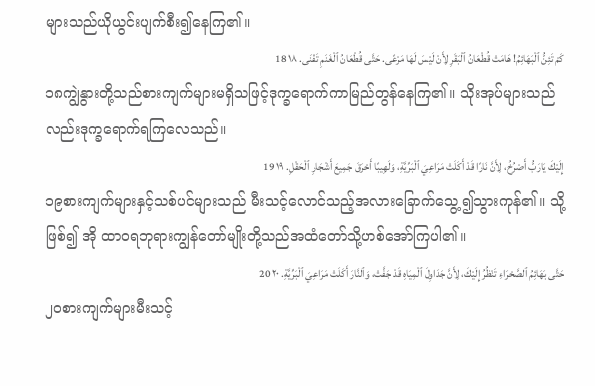များသည်ယိုယွင်းပျက်စီး၍နေကြ၏။
كَمْ تَئِنُّ ٱلْبَهَائِمُ! هَامَتْ قُطْعَانُ ٱلْبَقَرِ لِأَنْ لَيْسَ لَهَا مَرْعًى. حَتَّى قُطْعَانُ ٱلْغَنَمِ تَفْنَى. ١٨ 18
၁၈ကျွဲနွားတို့သည်စားကျက်များမရှိသဖြင့်ဒုက္ခရောက်ကာမြည်တွန်နေကြ၏။ သိုးအုပ်များသည်လည်းဒုက္ခရောက်ရကြလေသည်။
إِلَيْكَ يَارَبُّ أَصْرُخُ، لِأَنَّ نَارًا قَدْ أَكَلَتْ مَرَاعِيَ ٱلْبَرِّيَّةِ، وَلَهِيبًا أَحْرَقَ جَمِيعَ أَشْجَارِ ٱلْحَقْلِ. ١٩ 19
၁၉စားကျက်များနှင့်သစ်ပင်များသည် မီးသင့်လောင်သည့်အလားခြောက်သွေ့၍သွားကုန်၏။ သို့ဖြစ်၍ အို ထာဝရဘုရားကျွန်တော်မျိုးတို့သည်အထံတော်သို့ဟစ်အော်ကြပါ၏။
حَتَّى بَهَائِمُ ٱلصَّحْرَاءِ تَنْظُرُ إِلَيْكَ، لِأَنَّ جَدَاوِلَ ٱلْمِيَاهِ قَدْ جَفَّتْ، وَٱلنَّارَ أَكَلَتْ مَرَاعِيَ ٱلْبَرِّيَّةِ. ٢٠ 20
၂၀စားကျက်များမီးသင့်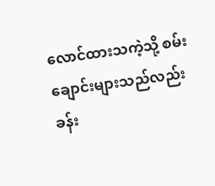လောင်ထားသကဲ့သို့ စမ်းချောင်းများသည်လည်းခန်း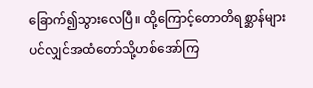ခြောက်၍သွားလေပြီ။ ထို့ကြောင့်တောတိရစ္ဆာန်များပင်လျှင်အထံတော်သို့ဟစ်အော်ကြ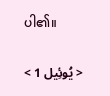ပါ၏။

< يُوئِيل 1 >